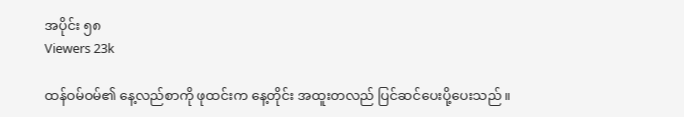အပိုင်း ၅၈
Viewers 23k

ထန်ဝမ်ဝမ်၏ နေ့လည်စာကို ဖုထင်းက နေ့တိုင်း အထူးတလည် ပြင်ဆင်ပေးပို့ပေးသည်။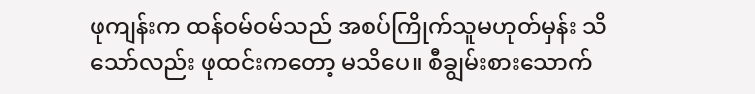ဖုကျန်းက ထန်ဝမ်ဝမ်သည် အစပ်ကြိုက်သူမဟုတ်မှန်း သိသော်လည်း ဖုထင်းကတော့ မသိပေ။ စီချွမ်းစားသောက်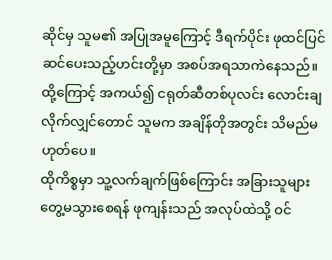ဆိုင်မှ သူမ၏ အပြုအမူကြောင့် ဒီရက်ပိုင်း ဖုထင်ပြင်ဆင်ပေးသည့်ဟင်းတို့မှာ အစပ်အရသာကဲနေသည်။ ထို့ကြောင့် အကယ်၍ ငရုတ်ဆီတစ်ပုလင်း လောင်းချလိုက်လျှင်တောင် သူမက အချိန်တိုအတွင်း သိမည်မဟုတ်ပေ။
ထိုကိစ္စမှာ သူ့လက်ချက်ဖြစ်ကြောင်း အခြားသူများ တွေ့မသွားစေရန် ဖုကျန်းသည် အလုပ်ထဲသို့ ဝင်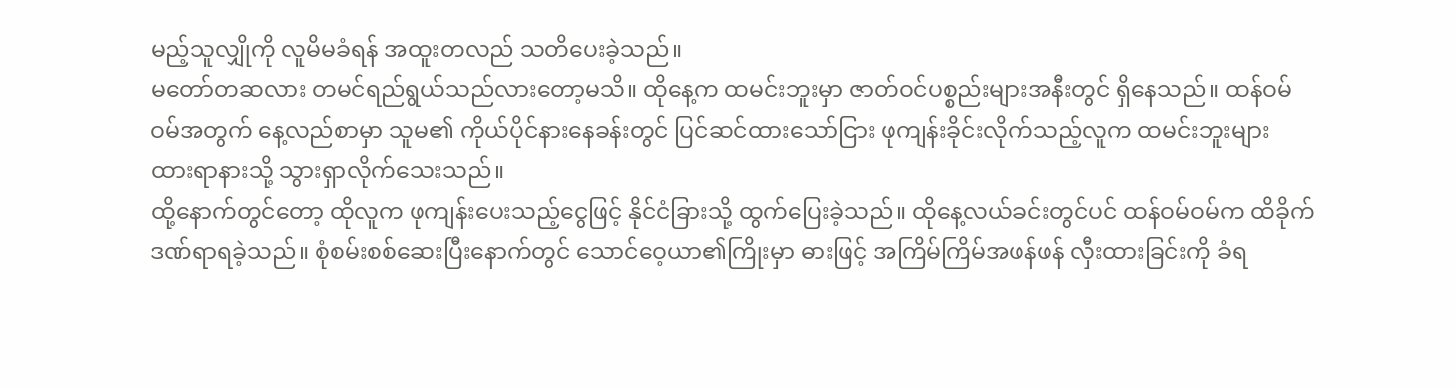မည့်သူလျှိုကို လူမိမခံရန် အထူးတလည် သတိပေးခဲ့သည်။
မတော်တဆလား တမင်ရည်ရွယ်သည်လားတော့မသိ။ ထိုနေ့က ထမင်းဘူးမှာ ဇာတ်ဝင်ပစ္စည်းများအနီးတွင် ရှိနေသည်။ ထန်ဝမ်ဝမ်အတွက် နေ့လည်စာမှာ သူမ၏ ကိုယ်ပိုင်နားနေခန်းတွင် ပြင်ဆင်ထားသော်ငြား ဖုကျန်းခိုင်းလိုက်သည့်လူက ထမင်းဘူးများ ထားရာနားသို့ သွားရှာလိုက်သေးသည်။
ထို့နောက်တွင်တော့ ထိုလူက ဖုကျန်းပေးသည့်ငွေဖြင့် နိုင်ငံခြားသို့ ထွက်ပြေးခဲ့သည်။ ထိုနေ့လယ်ခင်းတွင်ပင် ထန်ဝမ်ဝမ်က ထိခိုက်ဒဏ်ရာရခဲ့သည်။ စုံစမ်းစစ်ဆေးပြီးနောက်တွင် သောင်ဝေ့ယာ၏ကြိုးမှာ ဓားဖြင့် အကြိမ်ကြိမ်အဖန်ဖန် လှီးထားခြင်းကို ခံရ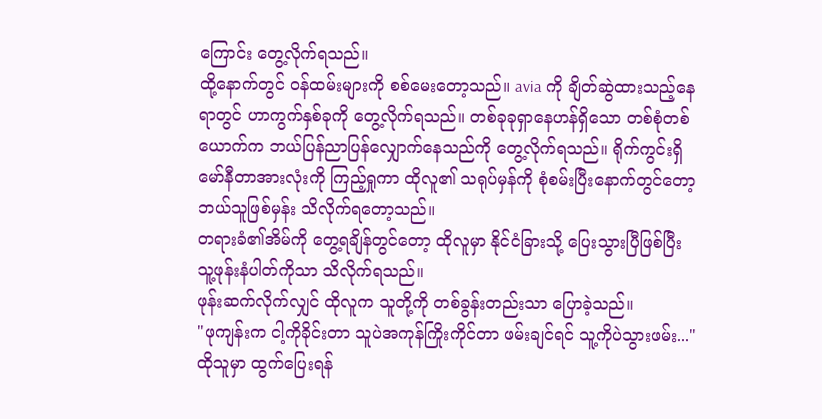ကြောင်း တွေ့လိုက်ရသည်။
ထို့နောက်တွင် ဝန်ထမ်းများကို စစ်မေးတော့သည်။ avia ကို ချိတ်ဆွဲထားသည့်နေရာတွင် ဟာကွက်နှစ်ခုကို တွေ့လိုက်ရသည်။ တစ်ခုခုရှာနေဟန်ရှိသော တစ်စုံတစ်ယောက်က ဘယ်ပြန်ညာပြန်လျှောက်နေသည်ကို တွေ့လိုက်ရသည်။ ရိုက်ကွင်းရှိ မော်နီတာအားလုံးကို ကြည့်ရှုကာ ထိုလူ၏ သရုပ်မှန်ကို စုံစမ်းပြီးနောက်တွင်တော့ ဘယ်သူဖြစ်မှန်း သိလိုက်ရတော့သည်။
တရားခံ၏အိမ်ကို တွေ့ရချိန်တွင်တော့ ထိုလူမှာ နိုင်ငံခြားသို့ ပြေးသွားပြီဖြစ်ပြီး သူ့ဖုန်းနံပါတ်ကိုသာ သိလိုက်ရသည်။
ဖုန်းဆက်လိုက်လျှင် ထိုလူက သူတို့ကို တစ်ခွန်းတည်းသာ ပြောခဲ့သည်။
"ဖုကျန်းက ငါ့ကိုခိုင်းတာ သူပဲအကုန်ကြိုးကိုင်တာ ဖမ်းချင်ရင် သူ့ကိုပဲသွားဖမ်း..."
ထိုသူမှာ ထွက်ပြေးရန်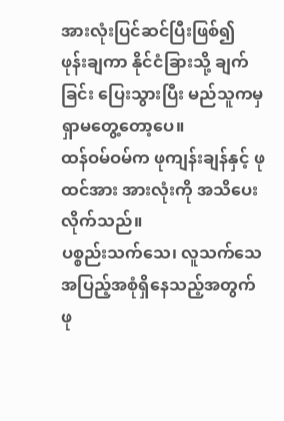အားလုံးပြင်ဆင်ပြီးဖြစ်၍ ဖုန်းချကာ နိုင်ငံခြားသို့ ချက်ခြင်း ပြေးသွားပြီး မည်သူကမှ ရှာမတွေ့တော့ပေ။
ထန်ဝမ်ဝမ်က ဖုကျန်းချန်နှင့် ဖုထင်အား အားလုံးကို အသိပေးလိုက်သည်။
ပစ္စည်းသက်သေ၊ လူသက်သေအပြည့်အစုံရှိနေသည့်အတွက် ဖု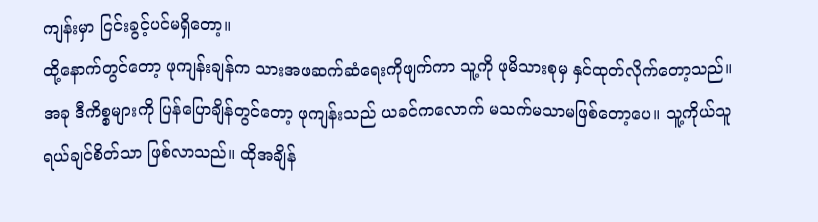ကျန်းမှာ ငြင်းခွင့်ပင်မရှိတော့။
ထို့နောက်တွင်တော့ ဖုကျန်းချန်က သားအဖဆက်ဆံရေးကိုဖျက်ကာ သူ့ကို ဖုမိသားစုမှ နှင်ထုတ်လိုက်တော့သည်။
အခု ဒီကိစ္စများကို ပြန်ပြောချိန်တွင်တော့ ဖုကျန်းသည် ယခင်ကလောက် မသက်မသာမဖြစ်တော့ပေ။ သူ့ကိုယ်သူ ရယ်ချင်စိတ်သာ ဖြစ်လာသည်။ ထိုအချိန်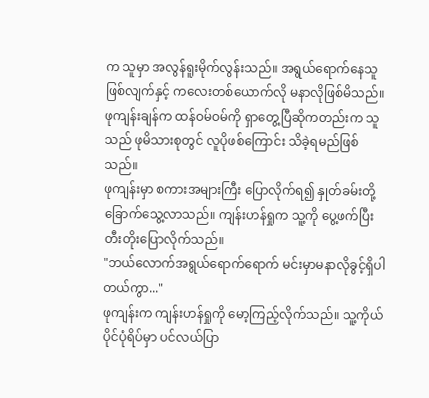က သူမှာ အလွန်ရူးမိုက်လွန်းသည်။ အရွယ်ရောက်နေသူဖြစ်လျက်နှင့် ကလေးတစ်ယောက်လို မနာလိုဖြစ်မိသည်။ ဖုကျန်းချန်က ထန်ဝမ်ဝမ်ကို ရှာတွေ့ပြီဆိုကတည်းက သူသည် ဖုမိသားစုတွင် လူပိုဖစ်ကြောင်း သိခဲ့ရမည်ဖြစ်သည်။
ဖုကျန်းမှာ စကားအများကြီး ပြောလိုက်ရ၍ နှုတ်ခမ်းတို့ ခြောက်သွေ့လာသည်။ ကျန်းဟန်ရှုက သူ့ကို ပွေ့ဖက်ပြီး တီးတိုးပြောလိုက်သည်။
"ဘယ်လောက်အရွယ်ရောက်ရောက် မင်းမှာမနာလိုခွင့်ရှိပါတယ်ကွာ..."
ဖုကျန်းက ကျန်းဟန်ရှုကို မော့ကြည့်လိုက်သည်။ သူ့ကိုယ်ပိုင်ပုံရိပ်မှာ ပင်လယ်ပြာ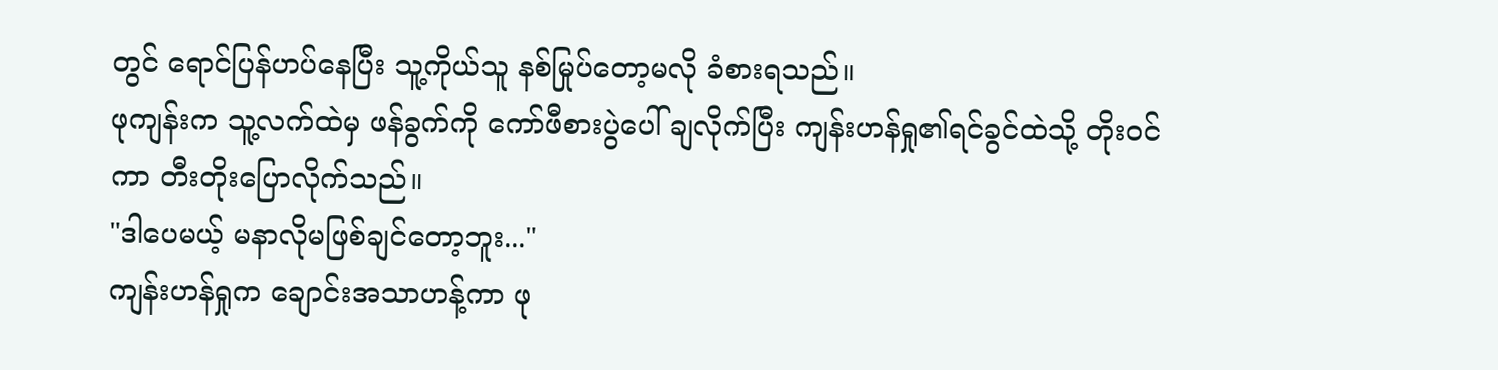တွင် ရောင်ပြန်ဟပ်နေပြီး သူ့ကိုယ်သူ နစ်မြုပ်တော့မလို ခံစားရသည်။
ဖုကျန်းက သူ့လက်ထဲမှ ဖန်ခွက်ကို ကော်ဖီစားပွဲပေါ် ချလိုက်ပြီး ကျန်းဟန်ရှု၏ရင်ခွင်ထဲသို့ တိုးဝင်ကာ တီးတိုးပြောလိုက်သည်။
"ဒါပေမယ့် မနာလိုမဖြစ်ချင်တော့ဘူး..."
ကျန်းဟန်ရှုက ချောင်းအသာဟန့်ကာ ဖု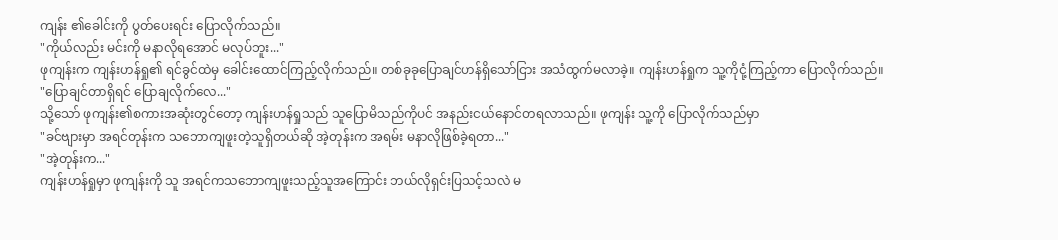ကျန်း ၏ခေါင်းကို ပွတ်ပေးရင်း ပြောလိုက်သည်။
"ကိုယ်လည်း မင်းကို မနာလိုရအောင် မလုပ်ဘူး..."
ဖုကျန်းက ကျန်းဟန်ရှု၏ ရင်ခွင်ထဲမှ ခေါင်းထောင်ကြည့်လိုက်သည်။ တစ်ခုခုပြောချင်ဟန်ရှိသော်ငြား အသံထွက်မလာခဲ့။ ကျန်းဟန်ရှုက သူ့ကိုငုံ့ကြည့်ကာ ပြောလိုက်သည်။
"ပြောချင်တာရှိရင် ပြောချလိုက်လေ..."
သို့သော် ဖုကျန်း၏စကားအဆုံးတွင်တော့ ကျန်းဟန်ရှုသည် သူပြောမိသည်ကိုပင် အနည်းငယ်နောင်တရလာသည်။ ဖုကျန်း သူ့ကို ပြောလိုက်သည်မှာ
"ခင်ဗျားမှာ အရင်တုန်းက သဘောကျဖူးတဲ့သူရှိတယ်ဆို အဲ့တုန်းက အရမ်း မနာလိုဖြစ်ခဲ့ရတာ..."
"အဲ့တုန်းက..."
ကျန်းဟန်ရှုမှာ ဖုကျန်းကို သူ အရင်ကသဘောကျဖူးသည့်သူအကြောင်း ဘယ်လိုရှင်းပြသင့်သလဲ မ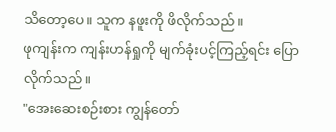သိတော့ပေ။ သူက နဖူးကို ဖိလိုက်သည်။
ဖုကျန်းက ကျန်းဟန်ရှုကို မျက်ခုံးပင့်ကြည့်ရင်း ပြောလိုက်သည်။
"အေးဆေးစဉ်းစား ကျွန်တော်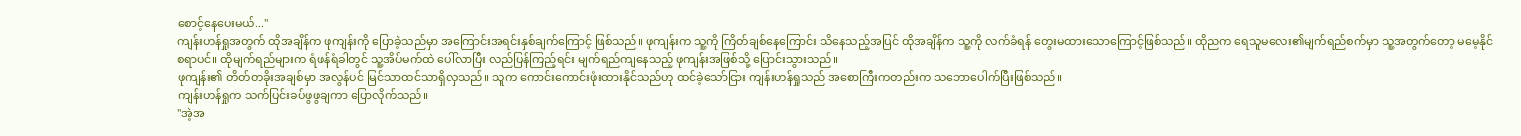စောင့်နေပေးမယ်..."
ကျန်းဟန်ရှုအတွက် ထိုအချိန်က ဖုကျန်းကို‌ ပြောခဲ့သည်မှာ အကြောင်းအရင်းနှစ်ချက်ကြောင့် ဖြစ်သည်။ ဖုကျန်းက သူ့ကို ကြိတ်ချစ်နေကြောင်း သိနေသည့်အပြင် ထိုအချိန်က သူ့ကို လက်ခံရန် တွေးမထားသောကြောင့်ဖြစ်သည်။ ထိုညက ‌ရေသူမလေး၏မျက်ရည်စက်မှာ သူ့အတွက်တော့ မမေ့နိုင်စရာပင်။ ထိုမျက်ရည်များက ရံဖန်ရံခါတွင် သူ့အိပ်မက်ထဲ ပေါ်လာပြီး လည်ပြန်ကြည့်ရင်း မျက်ရည်ကျနေသည့် ဖုကျန်းအဖြစ်သို့ ပြောင်းသွားသည်။
ဖုကျန်း၏ တိတ်တခိုးအချစ်မှာ အလွန်ပင် မြင်သာထင်သာရှိလှသည်။ သူက ကောင်းကောင်းဖုံးထားနိုင်သည်ဟု ထင်ခဲ့သော်ငြား ကျန်းဟန်ရှုသည် အစောကြီးကတည်းက သဘောပေါက်ပြီးဖြစ်သည်။
ကျန်းဟန်ရှုက သက်ပြင်းခပ်ဖွဖွချကာ ပြောလိုက်သည်။
"အဲ့အ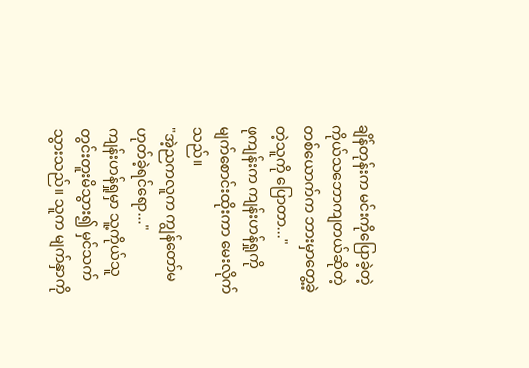ချိန်တုန်းက မင်းကိုပြောခဲ့တဲ့ ကိုယ်သဘောကျတယ်ဆိုတဲ့တစ်ယောက်က ဘားမှာတွေ့ခဲ့တဲ့သူကို ပြောတာ..."
ဖုကျန်းက ကျန်းဟန်ရှုကို မျက်စောင်းထိုးကာ မေးလိုက်သည်။
"အဲ့ညကလူက ကျွန်တော်မဟုတ်ခဲ့ရင်ရော..."
ကျန်းဟန်ရှုမှာ သူ့ကိုယ်သူ တွင်းတူးမိသွား၍ မှင်သက်သွားသည်။ သူက မျက်နှာကို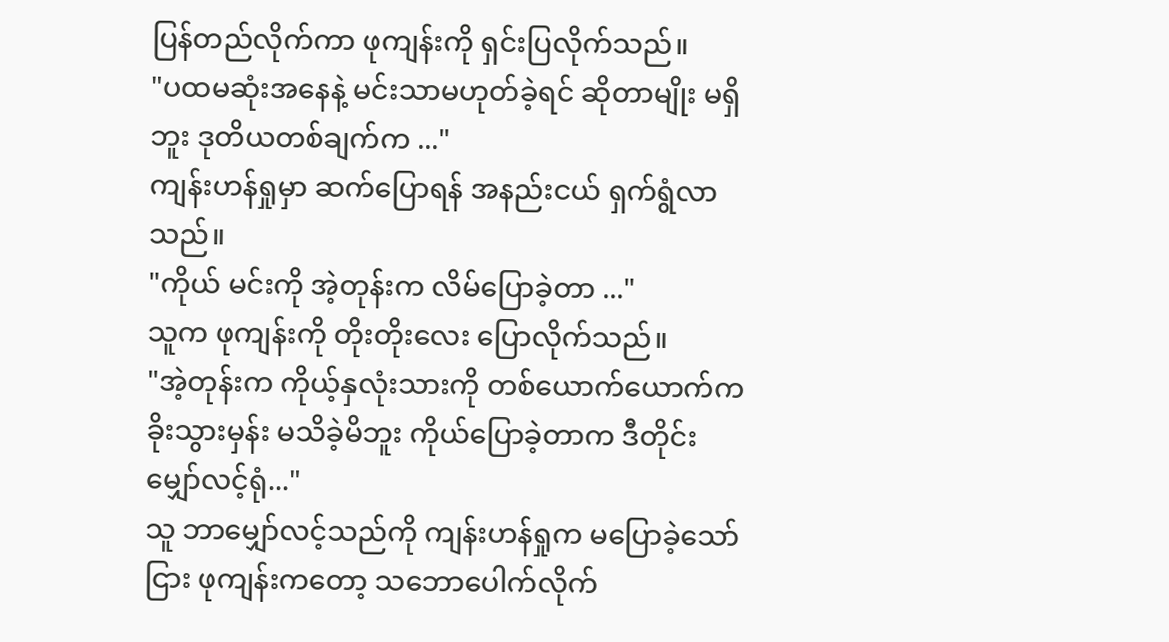ပြန်တည်လိုက်ကာ ဖုကျန်းကို ရှင်းပြလိုက်သည်။
"ပထမဆုံးအနေနဲ့ မင်းသာမဟုတ်ခဲ့ရင် ဆိုတာမျိုး မရှိဘူး ဒုတိယတစ်ချက်က ..."
ကျန်းဟန်ရှုမှာ ဆက်ပြောရန် အနည်းငယ် ရှက်ရွံလာသည်။
"ကိုယ် မင်းကို အဲ့တုန်းက လိမ်ပြောခဲ့တာ ..."
သူက ဖုကျန်းကို တိုးတိုးလေး ပြောလိုက်သည်။
"အဲ့တုန်းက ကိုယ့်နှလုံးသားကို တစ်ယောက်‌ယောက်က ခိုးသွားမှန်း မသိခဲ့မိဘူး ကိုယ်ပြောခဲ့တာက ဒီတိုင်း မျှော်လင့်ရုံ..."
သူ ဘာမျှော်လင့်သည်ကို ကျန်းဟန်ရှုက မပြောခဲ့သော်ငြား ဖုကျန်းကတော့ သဘောပေါက်လိုက်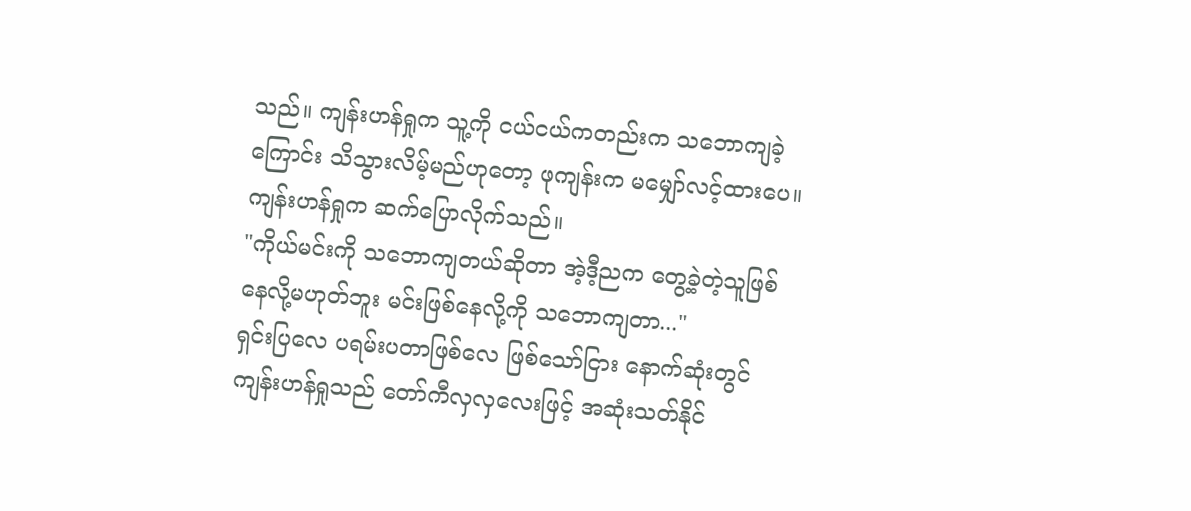သည်။ ကျန်းဟန်ရှုက သူ့ကို ငယ်ငယ်ကတည်းက သဘောကျခဲ့ကြောင်း သိသွားလိမ့်မည်ဟုတော့ ဖုကျန်းက မမျှော်လင့်ထားပေ။
ကျန်းဟန်ရှုက ဆက်ပြောလိုက်သည်။
"ကိုယ်မင်းကို သဘောကျတယ်ဆိုတာ အဲ့ဒီ့ညက တွေ့ခဲ့တဲ့သူဖြစ်နေလို့မဟုတ်ဘူး မင်းဖြစ်နေလို့ကို သဘောကျတာ..."
ရှင်းပြလေ ပရမ်းပတာဖြစ်လေ ဖြစ်သော်ငြား နောက်ဆုံးတွင် ကျန်းဟန်ရှုသည် တော်ကီလှလှလေးဖြင့် အဆုံးသတ်နိုင်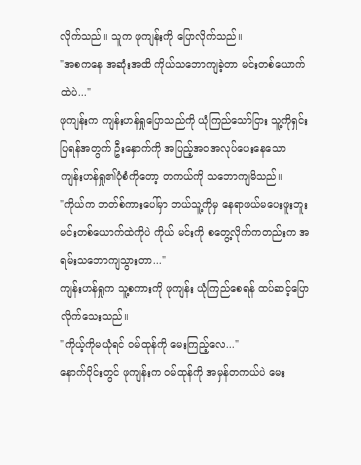လိုက်သည်။ သူက ဖုကျန်းကို ပြောလိုက်သည်။
"အစကနေ အဆုံးအထိ ကိုယ်သဘောကျခဲ့တာ မင်းတစ်ယောက်ထဲပဲ..."
ဖုကျန်းက ကျန်းဟန်ရှုပြောသည်ကို ယုံကြည်သော်ငြား သူ့ကိုရှင်းပြရန်အတွက် ဦးနှောက်ကို အပြည့်အဝအလုပ်ပေးနေသော ကျန်းဟန်ရှု၏ပုံစံကိုတော့ တကယ်ကို သဘောကျမိသည်။
"ကိုယ်က ဘတ်စ်ကားပေါ်မှာ ဘယ်သူ့ကိုမှ နေရာဖယ်မပေးဖူးဘူး မင်းတစ်ယောက်ထဲကိုပဲ ကိုယ် မင်းကို စတွေ့လိုက်ကတည်းက အရမ်းသဘောကျသွားတာ..."
ကျန်းဟန်ရှုက သူ့စကားကို ဖုကျန်း ယုံကြည်စေရန် ထပ်ဆင့်ပြောလိုက်သေးသည်။
"ကိုယ့်ကိုမယုံရင် ဝမ်ထုန်ကို မေးကြည့်လေ..."
နောက်ပိုင်းတွင် ဖုကျန်းက ဝမ်ထုန်ကို အမှန်တကယ်ပဲ မေး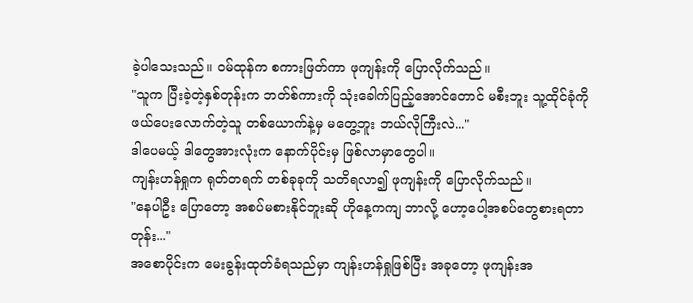ခဲ့ပါသေးသည်။ ဝမ်ထုန်က စကားဖြတ်ကာ ဖုကျန်းကို ပြောလိုက်သည်။
"သူက ပြီးခဲ့တဲ့နှစ်တုန်းက ဘတ်စ်ကားကို သုံးခေါက်ပြည့်အောင်တောင် မစီးဘူး သူ့ထိုင်ခုံကို ဖယ်ပေးလောက်တဲ့သူ တစ်ယောက်နဲ့မှ မတွေ့ဘူး ဘယ်လိုကြီးလဲ..."
ဒါပေမယ့် ဒါတွေအားလုံးက နောက်ပိုင်းမှ ဖြစ်လာမှာတွေပါ။
ကျန်းဟန်ရှုက ရုတ်တရက် တစ်ခုခုကို သတိရလာ၍ ဖုကျန်းကို ပြောလိုက်သည်။
"နေပါဦး ပြောတော့ အစပ်မစားနိုင်ဘူးဆို ဟိုနေ့ကကျ ဘာလို့ ဟော့ပေါ့အစပ်တွေစားရတာတုန်း..."
အစောပိုင်းက မေးခွန်းထုတ်ခံရသည်မှာ ကျန်းဟန်ရှုဖြစ်ပြီး အခုတော့ ဖုကျန်းအ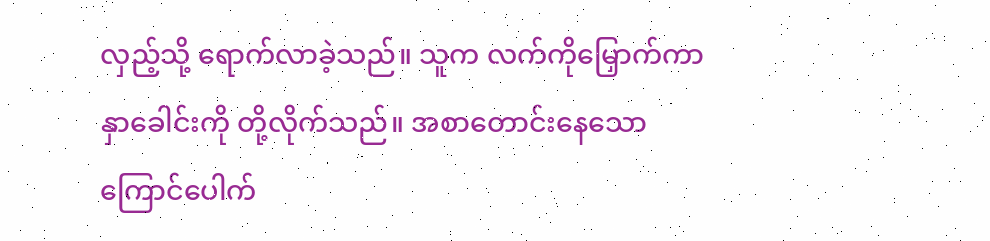လှည့်သို့ ရောက်လာခဲ့သည်။ သူက လက်ကိုမြှောက်ကာ နှာခေါင်းကို တို့လိုက်သည်။ အစာတောင်းနေသော ကြောင်ပေါက်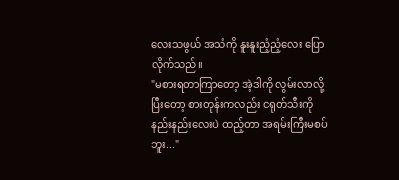လေးသဖွယ် အသံကို နူးနူးညံ့ညံ့လေး ပြောလိုက်သည်။
"မစားရတာကြာတော့ အဲ့ဒါကို လွမ်းလာလို့ ပြီးတော့ စားတုန်းကလည်း ငရုတ်သီးကို နည်းနည်းလေးပဲ ထည့်တာ အရမ်းကြီးမစပ်ဘူး..."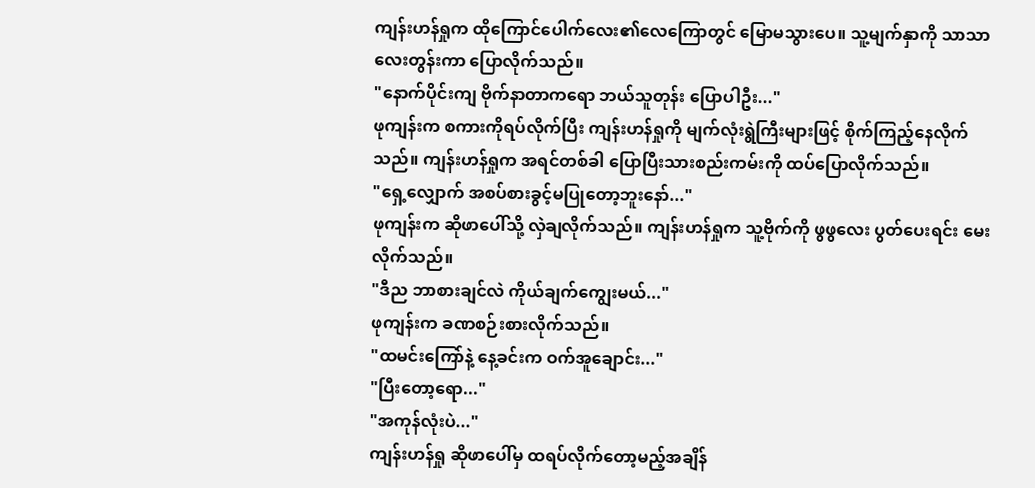ကျန်းဟန်ရှုက ထိုကြောင်ပေါက်လေး၏လေကြောတွင် မြောမသွားပေ။ သူ့မျက်နှာကို သာသာလေးတွန်းကာ ပြောလိုက်သည်။
"နောက်ပိုင်းကျ ဗိုက်နာတာကရော ဘယ်သူတုန်း ပြောပါဦး..."
ဖုကျန်းက စကားကိုရပ်လိုက်ပြီး ကျန်းဟန်ရှုကို မျက်လုံးရွဲကြီးများဖြင့် စိုက်ကြည့်နေလိုက်သည်။ ကျန်းဟန်ရှုက အရင်တစ်ခါ ပြောပြီးသားစည်းကမ်းကို ထပ်ပြောလိုက်သည်။
"ရှေ့လျှောက် အစပ်စားခွင့်မပြုတော့ဘူးနော်..."
ဖုကျန်းက ဆိုဖာပေါ်သို့ လှဲချလိုက်သည်။ ကျန်းဟန်ရှုက သူ့ဗိုက်ကို ဖွဖွလေး ပွတ်ပေးရင်း မေးလိုက်သည်။
"ဒီည ဘာစားချင်လဲ ကိုယ်ချက်ကျွေးမယ်..."
ဖုကျန်းက ခဏစဉ်းစားလိုက်သည်။
"ထမင်းကြော်နဲ့ နေ့ခင်းက ဝက်အူချောင်း..."
"ပြီးတော့ရော..."
"အကုန်လုံးပဲ..."
ကျန်းဟန်ရှု ဆိုဖာပေါ်မှ ထရပ်လိုက်တော့မည့်အချိန်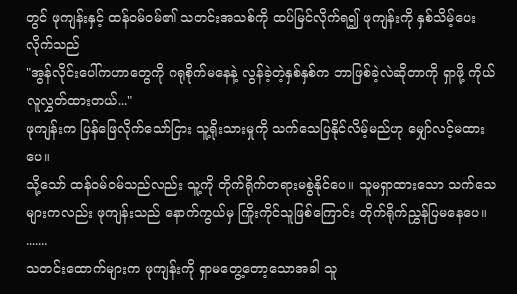တွင် ဖုကျန်းနှင့် ထန်ဝမ်ဝမ်၏ သတင်းအသစ်ကို ထပ်မြင်လိုက်ရ၍ ဖုကျန်းကို နှစ်သိမ့်ပေးလိုက်သည်
"အွန်လိုင်းပေါ်ကဟာတွေကို ဂရုစိုက်မနေနဲ့ လွန်ခဲ့တဲ့နှစ်နှစ်က ဘာဖြစ်ခဲ့လဲဆိုတာကို ရှာဖို့ ကိုယ်လူလွှတ်ထားတယ်..."
ဖုကျန်းက ပြန်ဖြေလိုက်သော်ငြား သူ့ရိုးသားမှုကို သက်သေပြနိုင်လိမ့်မည်ဟု မျှော်လင့်မထားပေ။
သို့သော် ထန်ဝမ်ဝမ်သည်လည်း သူ့ကို တိုက်ရိုက်တရားမစွဲနိုင်ပေ။ သူမရှာထားသော သက်သေများကလည်း ဖုကျန်းသည် နောက်ကွယ်မှ ကြိုးကိုင်သူဖြစ်ကြောင်း တိုက်ရိုက်ညွှန်ပြမနေပေ။
.......
သတင်းထောက်များက ဖုကျန်းကို ရှာမတွေ့တော့သောအခါ သူ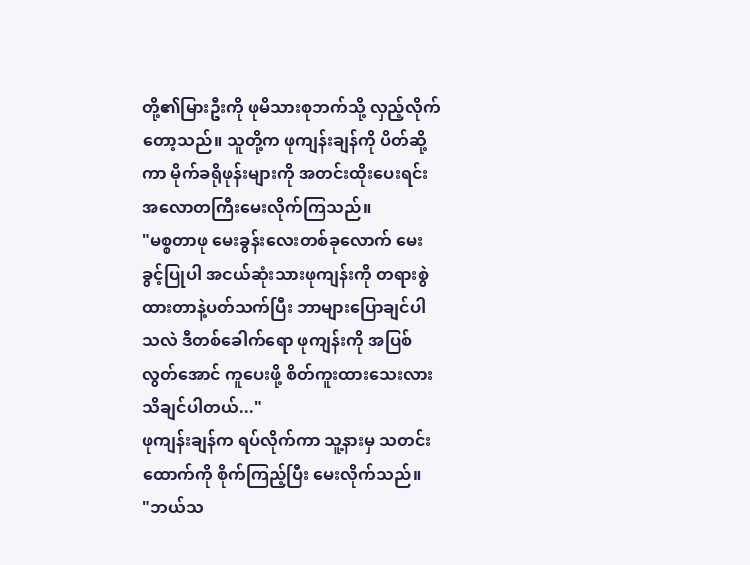တို့၏မြားဦးကို ဖုမိသားစုဘက်သို့ လှည့်လိုက်တော့သည်။ သူတို့က ဖုကျန်းချန်ကို ပိတ်ဆို့ကာ မိုက်ခရိုဖုန်းများကို အတင်းထိုးပေးရင်း အလောတကြီးမေးလိုက်ကြသည်။
"မစ္စတာဖု မေးခွန်းလေးတစ်ခုလောက် မေးခွင့်ပြုပါ အငယ်ဆုံးသားဖုကျန်းကို တရားစွဲထားတာနဲ့ပတ်သက်ပြီး ဘာများပြောချင်ပါသလဲ ဒီတစ်ခေါက်ရော ဖုကျန်းကို အပြစ်လွတ်အောင် ကူပေးဖို့ စိတ်ကူးထားသေးလား သိချင်ပါတယ်..."
ဖုကျန်းချန်က ရပ်လိုက်ကာ သူ့နားမှ သတင်းထောက်ကို စိုက်ကြည့်ပြီး မေးလိုက်သည်။
"ဘယ်သ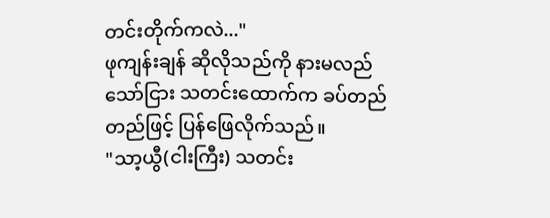တင်းတိုက်ကလဲ..."
ဖုကျန်းချန် ဆိုလိုသည်ကို နားမလည်သော်ငြား သတင်းထောက်က ခပ်တည်တည်ဖြင့် ပြန်ဖြေလိုက်သည်။
"သာ့ယွီ(ငါးကြီး) သတင်း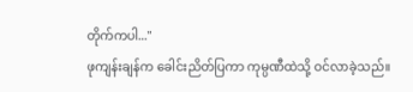တိုက်ကပါ..."
ဖုကျန်းချန်က ခေါင်းညိတ်ပြကာ ကုမ္ပဏီထဲသို့ ဝင်လာခဲ့သည်။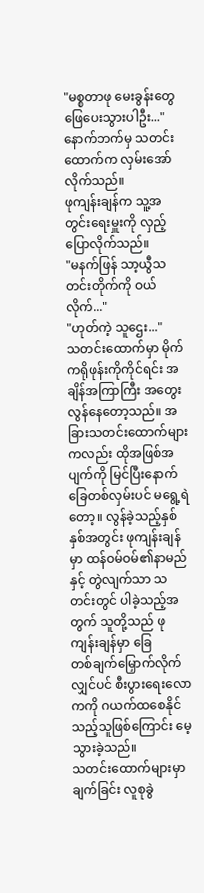"မစ္စတာဖု မေးခွန်းတွေ ဖြေပေးသွားပါဦး..."
နောက်ဘက်မှ သတင်းထောက်က လှမ်းအော်လိုက်သည်။
ဖုကျန်းချန်က သူ့အတွင်းရေးမှူးကို လှည့်ပြောလိုက်သည်။
"မနက်ဖြန် သာ့ယွီသတင်းတိုက်ကို ဝယ်လိုက်..."
"ဟုတ်ကဲ့ သူဌေး..."
သတင်းထောက်မှာ မိုက်ကရိုဖုန်းကိုကိုင်ရင်း အချိန်အကြာကြီး အတွေးလွန်နေတော့သည်။ အခြားသတင်းထောက်များကလည်း ထိုအဖြစ်အပျက်ကို မြင်ပြီးနောက် ခြေတစ်လှမ်းပင် မရွေ့ရဲတော့။ လွန်ခဲ့သည့်နှစ်နှစ်အတွင်း ဖုကျန်းချန်မှာ ထန်ဝမ်ဝမ်၏နာမည်နှင့် တွဲလျက်သာ သတင်းတွင် ပါခဲ့သည့်အတွက် သူတို့သည် ဖုကျန်းချန်မှာ ခြေတစ်‌ချက်မြှောက်လိုက်လျှင်ပင် စီးပွားရေးလောကကို ဂယက်ထစေနိုင်သည့်သူဖြစ်ကြောင်း မေ့သွားခဲ့သည်။
သတင်းထောက်များမှာ ချက်ခြင်း လူစုခွဲ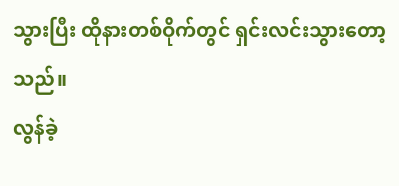သွားပြီး ထိုနားတစ်ဝိုက်တွင် ရှင်းလင်းသွားတော့သည်။
လွန်ခဲ့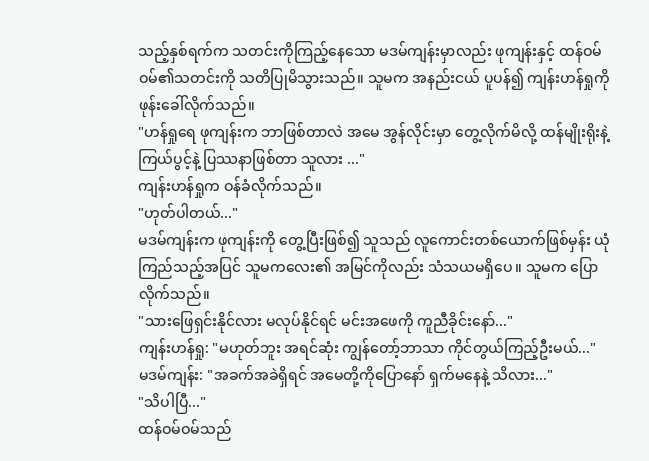သည့်နှစ်ရက်က သတင်းကိုကြည့်နေသော မဒမ်ကျန်းမှာလည်း ဖုကျန်းနှင့် ထန်ဝမ်ဝမ်၏သတင်းကို သတိပြုမိသွားသည်။ သူမက အနည်းငယ် ပူပန်၍ ကျန်းဟန်ရှုကို ဖုန်းခေါ်လိုက်သည်။
"ဟန်ရှုရေ ဖုကျန်းက ဘာဖြစ်တာလဲ အမေ အွန်လိုင်းမှာ တွေ့လိုက်မိလို့ ထန်မျိုးရိုးနဲ့ ကြယ်ပွင့်နဲ့ ပြဿနာဖြစ်တာ သူလား ..."
ကျန်းဟန်ရှုက ဝန်ခံလိုက်သည်။
"ဟုတ်ပါတယ်..."
မဒမ်ကျန်းက ဖုကျန်းကို တွေ့ပြီးဖြစ်၍ သူသည် လူကောင်းတစ်ယောက်ဖြစ်မှန်း ယုံကြည်သည့်အပြင် သူမကလေး၏ အမြင်ကိုလည်း သံသယမရှိပေ။ သူမက ပြောလိုက်သည်။
"သားဖြေရှင်းနိုင်လား မလုပ်နိုင်ရင် မင်းအဖေကို ကူညီခိုင်းနော်..."
ကျန်းဟန်ရှု: "မဟုတ်ဘူး အရင်‌ဆုံး ကျွန်တော့်ဘာသာ ကိုင်တွယ်ကြည့်ဦးမယ်..."
မဒမ်ကျန်း: "အခက်အခဲရှိရင် အမေတို့ကိုပြောနော် ရှက်မနေနဲ့ သိလား..."
"သိပါပြီ..."
ထန်ဝမ်ဝမ်သည်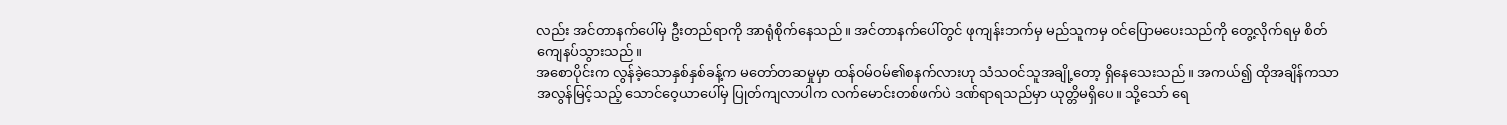လည်း အင်တာနက်ပေါ်မှ ဦးတည်ရာကို အာရုံစိုက်နေသည်။ အင်တာနက်ပေါ်တွင် ဖုကျန်းဘက်မှ မည်သူကမှ ဝင်ပြောမပေးသည်ကို တွေ့လိုက်ရမှ စိတ်ကျေနပ်သွားသည်။
အစောပိုင်းက လွန်ခဲ့သောနှစ်နှစ်ခန့်က မတော်တဆမှုမှာ ထန်ဝမ်ဝမ်၏စနက်လားဟု သံသဝင်သူအချို့တော့ ရှိနေသေးသည်။ အကယ်၍ ထိုအချိန်ကသာ အလွန်မြင့်သည့် သောင်ဝေ့ယာပေါ်မှ ပြုတ်ကျလာပါက လက်မောင်းတစ်ဖက်ပဲ ဒဏ်ရာရသည်မှာ ယုတ္တိမရှိပေ။ သို့သော် ရေ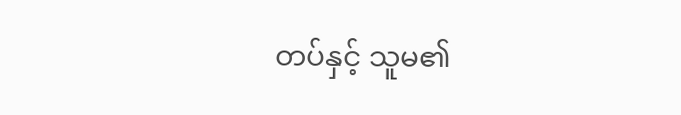တပ်နှင့် သူမ၏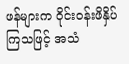ဖန်များက ဝိုင်းဝန်းဖိနှိပ်ကြသဖြင့် အသံ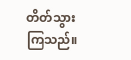တိတ်သွားကြသည်။